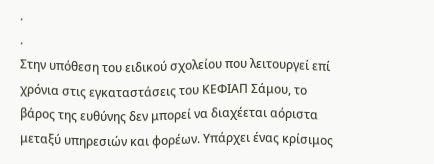.
.
Στην υπόθεση του ειδικού σχολείου που λειτουργεί επί χρόνια στις εγκαταστάσεις του ΚΕΦΙΑΠ Σάμου, το βάρος της ευθύνης δεν μπορεί να διαχέεται αόριστα μεταξύ υπηρεσιών και φορέων. Υπάρχει ένας κρίσιμος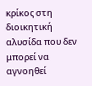κρίκος στη διοικητική αλυσίδα που δεν μπορεί να αγνοηθεί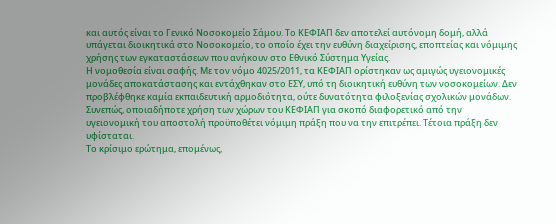και αυτός είναι το Γενικό Νοσοκομείο Σάμου. Το ΚΕΦΙΑΠ δεν αποτελεί αυτόνομη δομή, αλλά υπάγεται διοικητικά στο Νοσοκομείο, το οποίο έχει την ευθύνη διαχείρισης, εποπτείας και νόμιμης χρήσης των εγκαταστάσεων που ανήκουν στο Εθνικό Σύστημα Υγείας.
Η νομοθεσία είναι σαφής. Με τον νόμο 4025/2011, τα ΚΕΦΙΑΠ ορίστηκαν ως αμιγώς υγειονομικές μονάδες αποκατάστασης και εντάχθηκαν στο ΕΣΥ, υπό τη διοικητική ευθύνη των νοσοκομείων. Δεν προβλέφθηκε καμία εκπαιδευτική αρμοδιότητα, ούτε δυνατότητα φιλοξενίας σχολικών μονάδων. Συνεπώς, οποιαδήποτε χρήση των χώρων του ΚΕΦΙΑΠ για σκοπό διαφορετικό από την υγειονομική του αποστολή προϋποθέτει νόμιμη πράξη που να την επιτρέπει. Τέτοια πράξη δεν υφίσταται.
Το κρίσιμο ερώτημα, επομένως,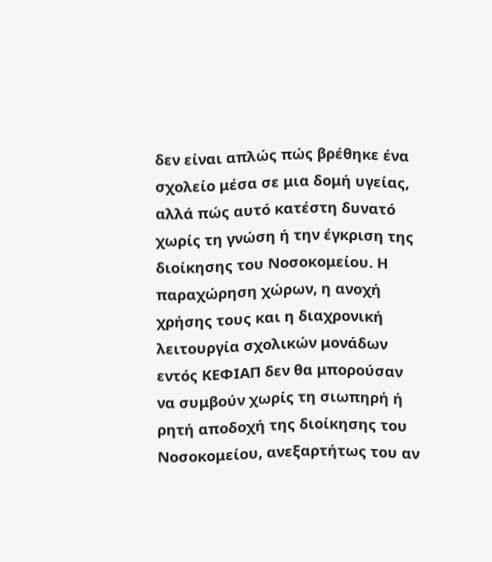δεν είναι απλώς πώς βρέθηκε ένα σχολείο μέσα σε μια δομή υγείας, αλλά πώς αυτό κατέστη δυνατό χωρίς τη γνώση ή την έγκριση της διοίκησης του Νοσοκομείου. Η παραχώρηση χώρων, η ανοχή χρήσης τους και η διαχρονική λειτουργία σχολικών μονάδων εντός ΚΕΦΙΑΠ δεν θα μπορούσαν να συμβούν χωρίς τη σιωπηρή ή ρητή αποδοχή της διοίκησης του Νοσοκομείου, ανεξαρτήτως του αν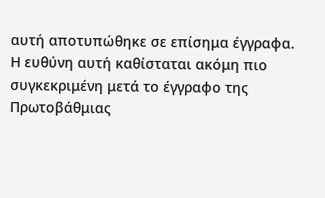αυτή αποτυπώθηκε σε επίσημα έγγραφα.
Η ευθύνη αυτή καθίσταται ακόμη πιο συγκεκριμένη μετά το έγγραφο της Πρωτοβάθμιας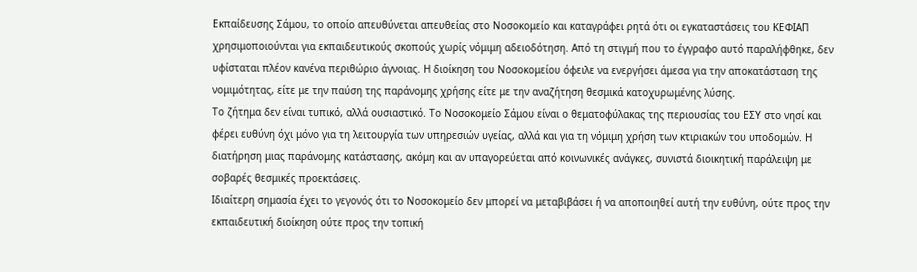Εκπαίδευσης Σάμου, το οποίο απευθύνεται απευθείας στο Νοσοκομείο και καταγράφει ρητά ότι οι εγκαταστάσεις του ΚΕΦΙΑΠ χρησιμοποιούνται για εκπαιδευτικούς σκοπούς χωρίς νόμιμη αδειοδότηση. Από τη στιγμή που το έγγραφο αυτό παραλήφθηκε, δεν υφίσταται πλέον κανένα περιθώριο άγνοιας. Η διοίκηση του Νοσοκομείου όφειλε να ενεργήσει άμεσα για την αποκατάσταση της νομιμότητας, είτε με την παύση της παράνομης χρήσης είτε με την αναζήτηση θεσμικά κατοχυρωμένης λύσης.
Το ζήτημα δεν είναι τυπικό, αλλά ουσιαστικό. Το Νοσοκομείο Σάμου είναι ο θεματοφύλακας της περιουσίας του ΕΣΥ στο νησί και φέρει ευθύνη όχι μόνο για τη λειτουργία των υπηρεσιών υγείας, αλλά και για τη νόμιμη χρήση των κτιριακών του υποδομών. Η διατήρηση μιας παράνομης κατάστασης, ακόμη και αν υπαγορεύεται από κοινωνικές ανάγκες, συνιστά διοικητική παράλειψη με σοβαρές θεσμικές προεκτάσεις.
Ιδιαίτερη σημασία έχει το γεγονός ότι το Νοσοκομείο δεν μπορεί να μεταβιβάσει ή να αποποιηθεί αυτή την ευθύνη, ούτε προς την εκπαιδευτική διοίκηση ούτε προς την τοπική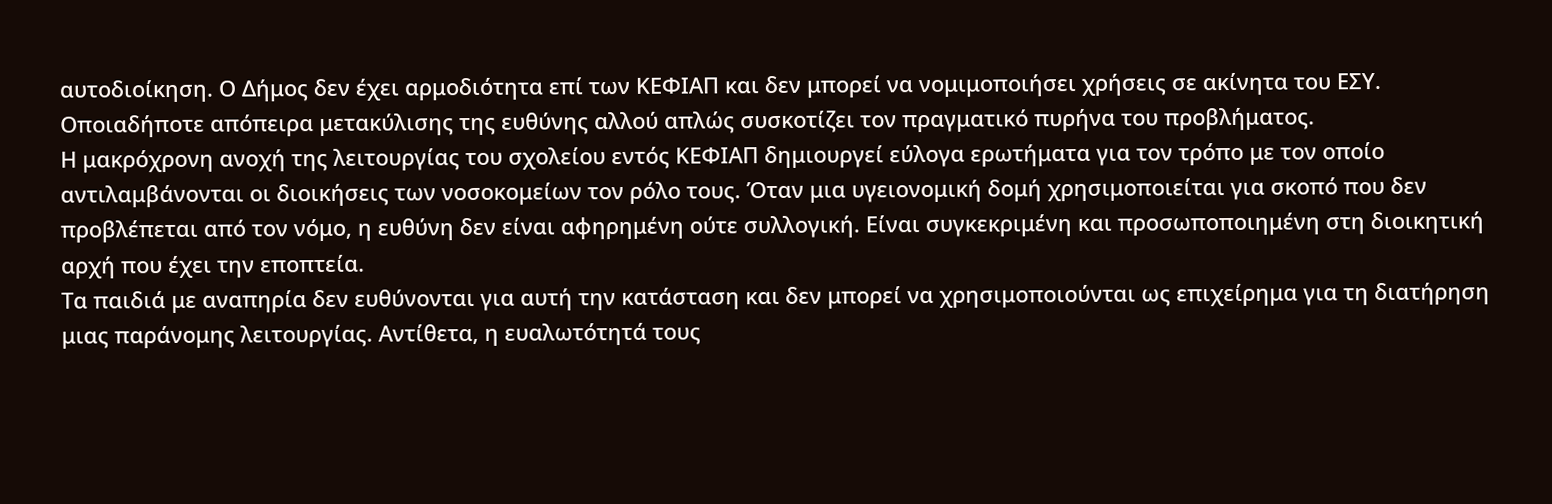αυτοδιοίκηση. Ο Δήμος δεν έχει αρμοδιότητα επί των ΚΕΦΙΑΠ και δεν μπορεί να νομιμοποιήσει χρήσεις σε ακίνητα του ΕΣΥ. Οποιαδήποτε απόπειρα μετακύλισης της ευθύνης αλλού απλώς συσκοτίζει τον πραγματικό πυρήνα του προβλήματος.
Η μακρόχρονη ανοχή της λειτουργίας του σχολείου εντός ΚΕΦΙΑΠ δημιουργεί εύλογα ερωτήματα για τον τρόπο με τον οποίο αντιλαμβάνονται οι διοικήσεις των νοσοκομείων τον ρόλο τους. Όταν μια υγειονομική δομή χρησιμοποιείται για σκοπό που δεν προβλέπεται από τον νόμο, η ευθύνη δεν είναι αφηρημένη ούτε συλλογική. Είναι συγκεκριμένη και προσωποποιημένη στη διοικητική αρχή που έχει την εποπτεία.
Τα παιδιά με αναπηρία δεν ευθύνονται για αυτή την κατάσταση και δεν μπορεί να χρησιμοποιούνται ως επιχείρημα για τη διατήρηση μιας παράνομης λειτουργίας. Αντίθετα, η ευαλωτότητά τους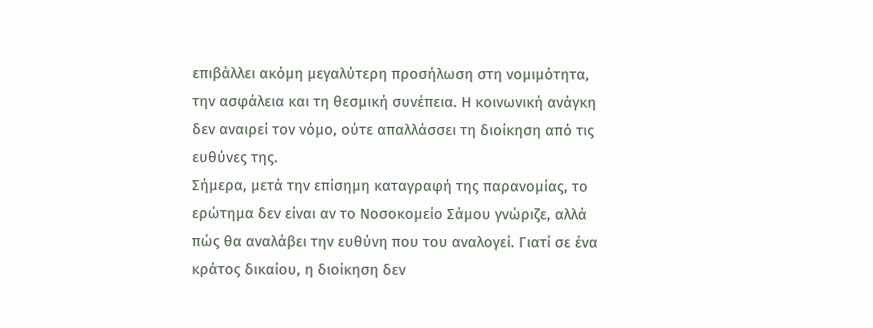επιβάλλει ακόμη μεγαλύτερη προσήλωση στη νομιμότητα, την ασφάλεια και τη θεσμική συνέπεια. Η κοινωνική ανάγκη δεν αναιρεί τον νόμο, ούτε απαλλάσσει τη διοίκηση από τις ευθύνες της.
Σήμερα, μετά την επίσημη καταγραφή της παρανομίας, το ερώτημα δεν είναι αν το Νοσοκομείο Σάμου γνώριζε, αλλά πώς θα αναλάβει την ευθύνη που του αναλογεί. Γιατί σε ένα κράτος δικαίου, η διοίκηση δεν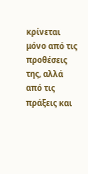κρίνεται μόνο από τις προθέσεις της, αλλά από τις πράξεις και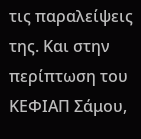τις παραλείψεις της. Και στην περίπτωση του ΚΕΦΙΑΠ Σάμου,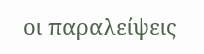οι παραλείψεις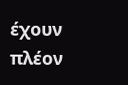έχουν πλέον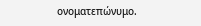ονοματεπώνυμο.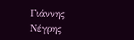Γιάννης Νέγρης